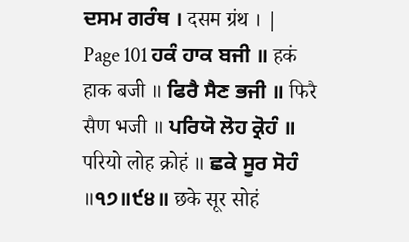ਦਸਮ ਗਰੰਥ । दसम ग्रंथ । |
Page 101 ਹਕੰ ਹਾਕ ਬਜੀ ॥ हकं हाक बजी ॥ ਫਿਰੈ ਸੈਣ ਭਜੀ ॥ फिरै सैण भजी ॥ ਪਰਿਯੋ ਲੋਹ ਕ੍ਰੋਹੰ ॥ परियो लोह क्रोहं ॥ ਛਕੇ ਸੂਰ ਸੋਹੰ ॥੧੭॥੯੪॥ छके सूर सोहं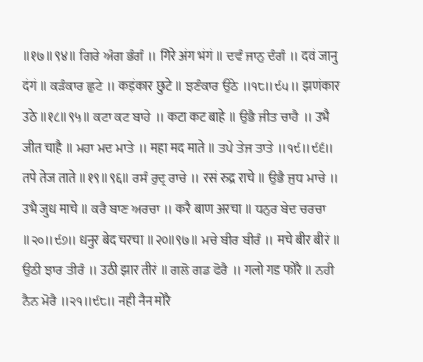॥१७॥९४॥ ਗਿਰੇ ਅੰਗ ਭੰਗੰ ॥ गिरे अंग भंगं ॥ ਦਵੰ ਜਾਨੁ ਦੰਗੰ ॥ दवं जानु दंगं ॥ ਕੜੰਕਾਰ ਛੁਟੇ ॥ कड़ंकार छुटे ॥ ਝਣੰਕਾਰ ਉਠੇ ॥੧੮॥੯੫॥ झणंकार उठे ॥१८॥९५॥ ਕਟਾ ਕਟ ਬਾਹੇ ॥ कटा कट बाहे ॥ ਉਭੈ ਜੀਤ ਚਾਹੈ ॥ उभै जीत चाहै ॥ ਮਹਾ ਮਦ ਮਾਤੇ ॥ महा मद माते ॥ ਤਪੇ ਤੇਜ ਤਾਤੇ ॥੧੯॥੯੬॥ तपे तेज ताते ॥१९॥९६॥ ਰਸੰ ਰੁਦ੍ਰ ਰਾਚੇ ॥ रसं रुद्र राचे ॥ ਉਭੈ ਜੁਧ ਮਾਚੇ ॥ उभै जुध माचे ॥ ਕਰੈ ਬਾਣ ਅਰਚਾ ॥ करै बाण अरचा ॥ ਧਨੁਰ ਬੇਦ ਚਰਚਾ ॥੨੦॥੯੭॥ धनुर बेद चरचा ॥२०॥९७॥ ਮਚੇ ਬੀਰ ਬੀਰੰ ॥ मचे बीर बीरं ॥ ਉਠੀ ਝਾਰ ਤੀਰੰ ॥ उठी झार तीरं ॥ ਗਲੋ ਗਡ ਫੋਰੈ ॥ गलो गड फोरै ॥ ਨਹੀ ਨੈਨ ਮੋਰੈ ॥੨੧॥੯੮॥ नही नैन मोरै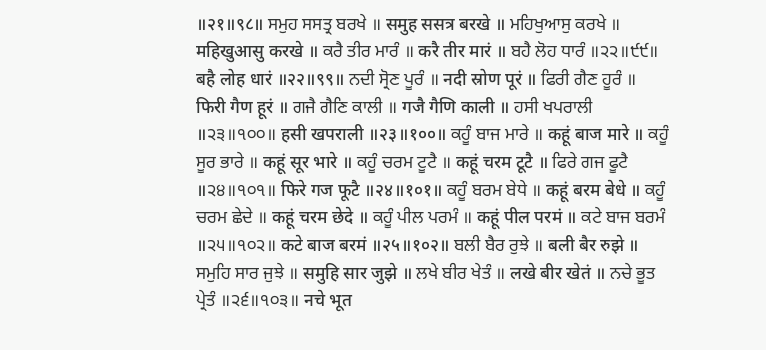॥२१॥९८॥ ਸਮੁਹ ਸਸਤ੍ਰ ਬਰਖੇ ॥ समुह ससत्र बरखे ॥ ਮਹਿਖੁਆਸੁ ਕਰਖੇ ॥ महिखुआसु करखे ॥ ਕਰੈ ਤੀਰ ਮਾਰੰ ॥ करै तीर मारं ॥ ਬਹੈ ਲੋਹ ਧਾਰੰ ॥੨੨॥੯੯॥ बहै लोह धारं ॥२२॥९९॥ ਨਦੀ ਸ੍ਰੋਣ ਪੂਰੰ ॥ नदी स्रोण पूरं ॥ ਫਿਰੀ ਗੈਣ ਹੂਰੰ ॥ फिरी गैण हूरं ॥ ਗਜੈ ਗੈਣਿ ਕਾਲੀ ॥ गजै गैणि काली ॥ ਹਸੀ ਖਪਰਾਲੀ ॥੨੩॥੧੦੦॥ हसी खपराली ॥२३॥१००॥ ਕਹੂੰ ਬਾਜ ਮਾਰੇ ॥ कहूं बाज मारे ॥ ਕਹੂੰ ਸੂਰ ਭਾਰੇ ॥ कहूं सूर भारे ॥ ਕਹੂੰ ਚਰਮ ਟੂਟੈ ॥ कहूं चरम टूटै ॥ ਫਿਰੇ ਗਜ ਫੂਟੈ ॥੨੪॥੧੦੧॥ फिरे गज फूटै ॥२४॥१०१॥ ਕਹੂੰ ਬਰਮ ਬੇਧੇ ॥ कहूं बरम बेधे ॥ ਕਹੂੰ ਚਰਮ ਛੇਦੇ ॥ कहूं चरम छेदे ॥ ਕਹੂੰ ਪੀਲ ਪਰਮੰ ॥ कहूं पील परमं ॥ ਕਟੇ ਬਾਜ ਬਰਮੰ ॥੨੫॥੧੦੨॥ कटे बाज बरमं ॥२५॥१०२॥ ਬਲੀ ਬੈਰ ਰੁਝੇ ॥ बली बैर रुझे ॥ ਸਮੁਹਿ ਸਾਰ ਜੁਝੇ ॥ समुहि सार जुझे ॥ ਲਖੇ ਬੀਰ ਖੇਤੰ ॥ लखे बीर खेतं ॥ ਨਚੇ ਭੂਤ ਪ੍ਰੇਤੰ ॥੨੬॥੧੦੩॥ नचे भूत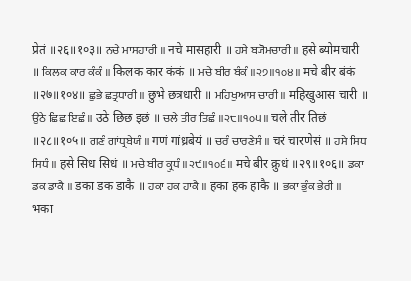प्रेतं ॥२६॥१०३॥ ਨਚੇ ਮਾਸਹਾਰੀ ॥ नचे मासहारी ॥ ਹਸੇ ਬ੍ਯੋਮਚਾਰੀ ॥ हसे ब्योमचारी ॥ ਕਿਲਕ ਕਾਰ ਕੰਕੰ ॥ किलक कार कंकं ॥ ਮਚੇ ਬੀਰ ਬੰਕੰ ॥੨੭॥੧੦੪॥ मचे बीर बंकं ॥२७॥१०४॥ ਛੁਭੇ ਛਤ੍ਰਧਾਰੀ ॥ छुभे छत्रधारी ॥ ਮਹਿਖੁਆਸ ਚਾਰੀ ॥ महिखुआस चारी ॥ ਉਠੇ ਛਿਛ ਇਛੰ ॥ उठे छिछ इछं ॥ ਚਲੇ ਤੀਰ ਤਿਛੰ ॥੨੮॥੧੦੫॥ चले तीर तिछं ॥२८॥१०५॥ ਗਣੰ ਗਾਂਧ੍ਰਬੇਯੰ ॥ गणं गांध्रबेयं ॥ ਚਰੰ ਚਾਰਣੇਸੰ ॥ चरं चारणेसं ॥ ਹਸੇ ਸਿਧ ਸਿਧੰ ॥ हसे सिध सिधं ॥ ਮਚੇ ਬੀਰ ਕ੍ਰੁਧੰ ॥੨੯॥੧੦੬॥ मचे बीर क्रुधं ॥२९॥१०६॥ ਡਕਾ ਡਕ ਡਾਕੈ ॥ डका डक डाकै ॥ ਹਕਾ ਹਕ ਹਾਕੈ ॥ हका हक हाकै ॥ ਭਕਾ ਭੁੰਕ ਭੇਰੀ ॥ भका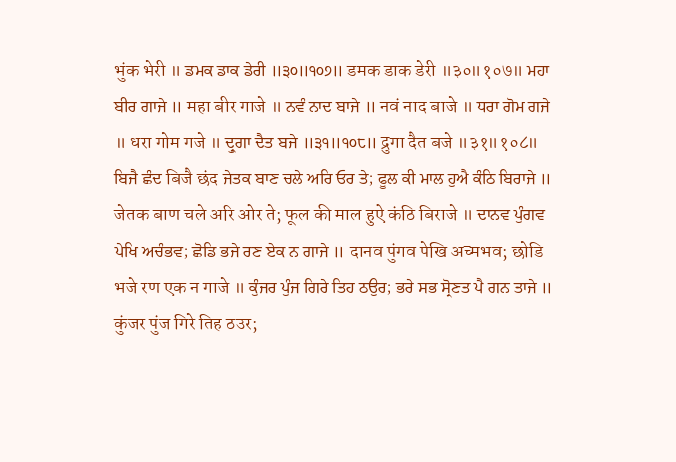भुंक भेरी ॥ ਡਮਕ ਡਾਕ ਡੇਰੀ ॥੩੦॥੧੦੭॥ डमक डाक डेरी ॥३०॥१०७॥ ਮਹਾ ਬੀਰ ਗਾਜੇ ॥ महा बीर गाजे ॥ ਨਵੰ ਨਾਦ ਬਾਜੇ ॥ नवं नाद बाजे ॥ ਧਰਾ ਗੋਮ ਗਜੇ ॥ धरा गोम गजे ॥ ਦ੍ਰੁਗਾ ਦੈਤ ਬਜੇ ॥੩੧॥੧੦੮॥ द्रुगा दैत बजे ॥३१॥१०८॥ ਬਿਜੈ ਛੰਦ बिजै छंद ਜੇਤਕ ਬਾਣ ਚਲੇ ਅਰਿ ਓਰ ਤੇ; ਫੂਲ ਕੀ ਮਾਲ ਹੁਐ ਕੰਠਿ ਬਿਰਾਜੇ ॥ जेतक बाण चले अरि ओर ते; फूल की माल हुऐ कंठि बिराजे ॥ ਦਾਨਵ ਪੁੰਗਵ ਪੇਖਿ ਅਚੰਭਵ; ਛੋਡਿ ਭਜੇ ਰਣ ਏਕ ਨ ਗਾਜੇ ॥ दानव पुंगव पेखि अच्मभव; छोडि भजे रण एक न गाजे ॥ ਕੁੰਜਰ ਪੁੰਜ ਗਿਰੇ ਤਿਹ ਠਉਰ; ਭਰੇ ਸਭ ਸ੍ਰੋਣਤ ਪੈ ਗਨ ਤਾਜੇ ॥ कुंजर पुंज गिरे तिह ठउर;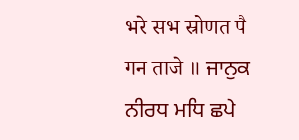भरे सभ स्रोणत पै गन ताजे ॥ ਜਾਨੁਕ ਨੀਰਧ ਮਧਿ ਛਪੇ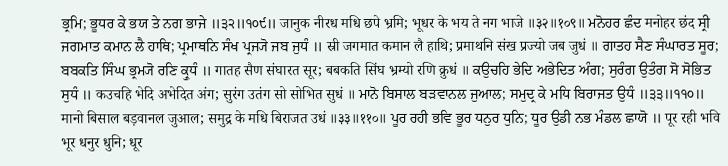ਭ੍ਰਮਿ; ਭੂਧਰ ਕੇ ਭਯ ਤੇ ਨਗ ਭਾਜੇ ॥੩੨॥੧੦੯॥ जानुक नीरध मधि छपे भ्रमि; भूधर के भय ते नग भाजे ॥३२॥१०९॥ ਮਨੋਹਰ ਛੰਦ मनोहर छंद ਸ੍ਰੀ ਜਗਮਾਤ ਕਮਾਨ ਲੈ ਹਾਥਿ; ਪ੍ਰਮਾਥਨਿ ਸੰਖ ਪ੍ਰਜ੍ਯੋ ਜਬ ਜੁਧੰ ॥ स्री जगमात कमान लै हाथि; प्रमाथनि संख प्रज्यो जब जुधं ॥ ਗਾਤਹ ਸੈਣ ਸੰਘਾਰਤ ਸੂਰ; ਬਬਕਤਿ ਸਿੰਘ ਭ੍ਰਮ੍ਯੋ ਰਣਿ ਕ੍ਰੁਧੰ ॥ गातह सैण संघारत सूर; बबकति सिंघ भ्रम्यो रणि क्रुधं ॥ ਕਉਚਹਿ ਭੇਦਿ ਅਭੇਦਿਤ ਅੰਗ; ਸੁਰੰਗ ਉਤੰਗ ਸੋ ਸੋਭਿਤ ਸੁਧੰ ॥ कउचहि भेदि अभेदित अंग; सुरंग उतंग सो सोभित सुधं ॥ ਮਾਨੋ ਬਿਸਾਲ ਬੜਵਾਨਲ ਜੁਆਲ; ਸਮੁਦ੍ਰ ਕੇ ਮਧਿ ਬਿਰਾਜਤ ਉਧੰ ॥੩੩॥੧੧੦॥ मानो बिसाल बड़वानल जुआल; समुद्र के मधि बिराजत उधं ॥३३॥११०॥ ਪੂਰ ਰਹੀ ਭਵਿ ਭੂਰ ਧਨੁਰ ਧੁਨਿ; ਧੂਰ ਉਡੀ ਨਭ ਮੰਡਲ ਛਾਯੋ ॥ पूर रही भवि भूर धनुर धुनि; धूर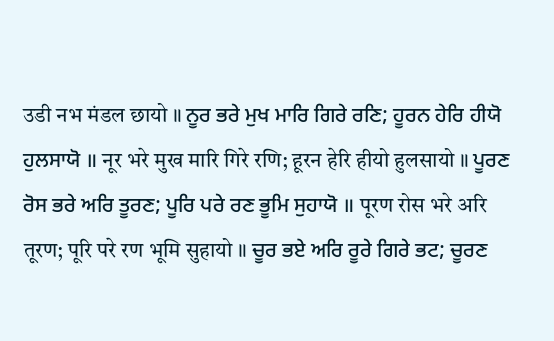उडी नभ मंडल छायो ॥ ਨੂਰ ਭਰੇ ਮੁਖ ਮਾਰਿ ਗਿਰੇ ਰਣਿ; ਹੂਰਨ ਹੇਰਿ ਹੀਯੋ ਹੁਲਸਾਯੋ ॥ नूर भरे मुख मारि गिरे रणि; हूरन हेरि हीयो हुलसायो ॥ ਪੂਰਣ ਰੋਸ ਭਰੇ ਅਰਿ ਤੂਰਣ; ਪੂਰਿ ਪਰੇ ਰਣ ਭੂਮਿ ਸੁਹਾਯੋ ॥ पूरण रोस भरे अरि तूरण; पूरि परे रण भूमि सुहायो ॥ ਚੂਰ ਭਏ ਅਰਿ ਰੂਰੇ ਗਿਰੇ ਭਟ; ਚੂਰਣ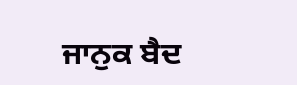ਜਾਨੁਕ ਬੈਦ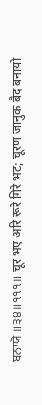ਬਨਾਯੋ ॥੩੪॥੧੧੧॥ चूर भए अरि रूरे गिरे भट; चूरण जानुक बैद बनायो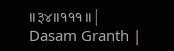॥३४॥१११॥ |
Dasam Granth |